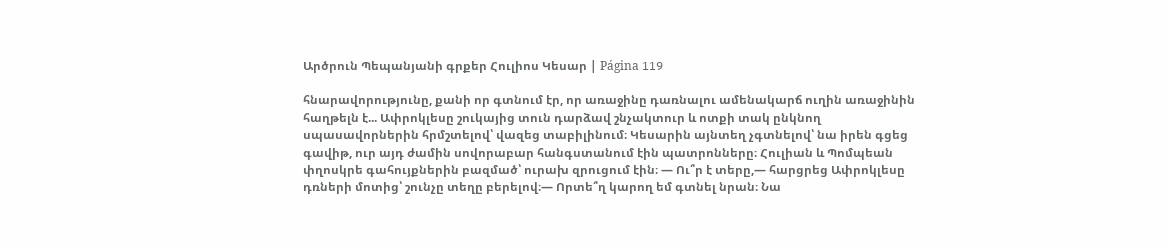Արծրուն Պեպանյանի գրքեր Հուլիոս Կեսար | Página 119

հնարավորությունը, քանի որ գտնում էր, որ առաջինը դառնալու ամենակարճ ուղին առաջինին հաղթելն է... Ափրոկլեսը շուկայից տուն դարձավ շնչակտուր և ոտքի տակ ընկնող սպասավորներին հրմշտելով՝ վազեց տաբիլինում։ Կեսարին այնտեղ չգտնելով՝ նա իրեն գցեց գավիթ, ուր այդ ժամին սովորաբար հանգստանում էին պատրոնները։ Հուլիան և Պոմպեան փղոսկրե գահույքներին բազմած՝ ուրախ զրուցում էին։ — Ու՞ր է տերը,— հարցրեց Ափրոկլեսը դռների մոտից՝ շունչը տեղը բերելով։— Որտե՞ղ կարող եմ գտնել նրան։ Նա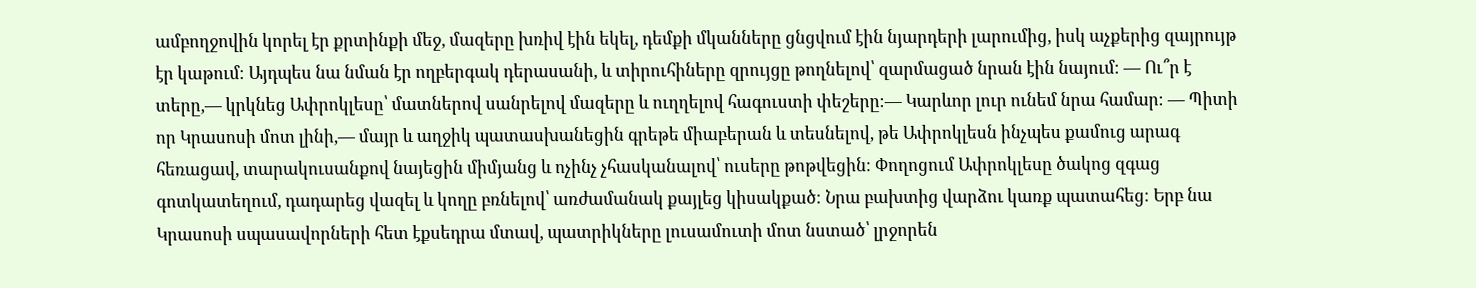ամբողջովին կորել էր քրտինքի մեջ, մազերը խռիվ էին եկել, դեմքի մկանները ցնցվում էին նյարդերի լարումից, իսկ աչքերից զայրույթ էր կաթում։ Այդպես նա նման էր ողբերգակ դերասանի, և տիրուհիները զրույցը թողնելով՝ զարմացած նրան էին նայում։ — Ու՞ր է տերը,— կրկնեց Ափրոկլեսը՝ մատներով սանրելով մազերը և ուղղելով հագուստի փեշերը։— Կարևոր լուր ունեմ նրա համար։ — Պիտի որ Կրասոսի մոտ լինի,— մայր և աղջիկ պատասխանեցին գրեթե միաբերան և տեսնելով, թե Ափրոկլեսն ինչպես քամուց արագ հեռացավ, տարակուսանքով նայեցին միմյանց և ոչինչ չհասկանալով՝ ուսերը թոթվեցին։ Փողոցում Ափրոկլեսը ծակոց զգաց գոտկատեղում, դադարեց վազել և կողը բռնելով՝ առժամանակ քայլեց կիսակքած։ Նրա բախտից վարձու կառք պատահեց։ Երբ նա Կրասոսի սպասավորների հետ էքսեդրա մտավ, պատրիկները լուսամուտի մոտ նստած՝ լրջորեն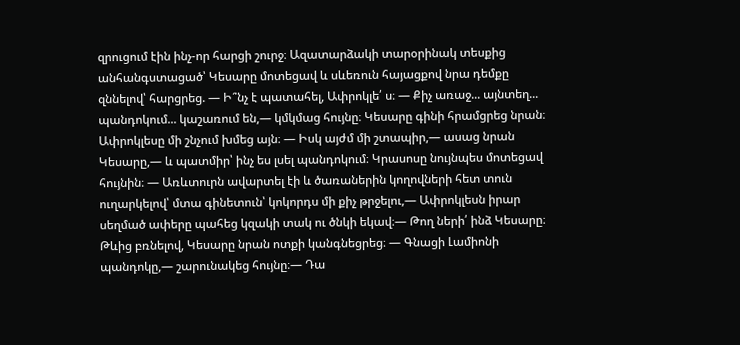զրուցում էին ինչ-որ հարցի շուրջ։ Ազատարձակի տարօրինակ տեսքից անհանգստացած՝ Կեսարը մոտեցավ և սևեռուն հայացքով նրա դեմքը զննելով՝ հարցրեց. — Ի՞նչ է պատահել, Ափրոկլե՛ ս։ — Քիչ առաջ... այնտեղ... պանդոկում... կաշառում են,— կմկմաց հույնը։ Կեսարը գինի հրամցրեց նրան։ Ափրոկլեսը մի շնչում խմեց այն։ — Իսկ այժմ մի շտապիր,― ասաց նրան Կեսարը,— և պատմիր՝ ինչ ես լսել պանդոկում։ Կրասոսը նույնպես մոտեցավ հույնին։ — Առևտուրն ավարտել էի և ծառաներին կողովների հետ տուն ուղարկելով՝ մտա գինետուն՝ կոկորդս մի քիչ թրջելու,— Ափրոկլեսն իրար սեղմած ափերը պահեց կզակի տակ ու ծնկի եկավ։— Թող ների՛ ինձ Կեսարը։ Թևից բռնելով, Կեսարը նրան ոտքի կանգնեցրեց։ — Գնացի Լամիոնի պանդոկը,— շարունակեց հույնը։― Դա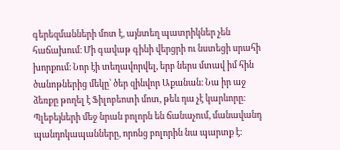գերեզմանների մոտ է, այնտեղ պատրիկներ չեն հաճախում։ Մի գավաթ գինի վերցրի ու նստեցի սրահի խորքում։ Նոր էի տեղավորվել, երբ ներս մտավ իմ հին ծանոթներից մեկը՝ ծեր զինվոր Աքանան։ Նա իր աջ ձեռքը թողել է Ֆիլոբեոտի մոտ, թեև դա չէ կարևորը։ Պլեբեյների մեջ նրան բոլորն են ճանաչում, մանավանդ պանդոկապանները, որոնց բոլորին նա պարտք է։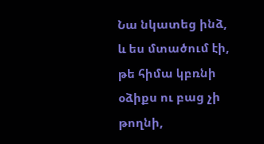Նա նկատեց ինձ, և ես մտածում էի, թե հիմա կբռնի օձիքս ու բաց չի թողնի,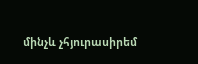մինչև չհյուրասիրեմ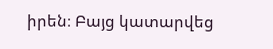իրեն։ Բայց կատարվեց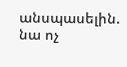անսպասելին. նա ոչ